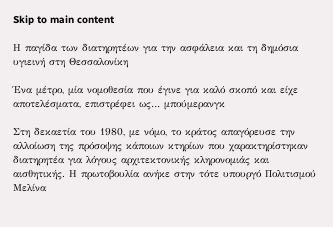Skip to main content

Η παγίδα των διατηρητέων για την ασφάλεια και τη δημόσια υγιεινή στη Θεσσαλονίκη

Ένα μέτρο, μία νομοθεσία που έγινε για καλό σκοπό και είχε αποτελέσματα, επιστρέφει ως… μπούμερανγκ

Στη δεκαετία του 1980, με νόμο, το κράτος απαγόρευσε την αλλοίωση της πρόσοψης κάποιων κτηρίων που χαρακτηρίστηκαν διατηρητέα για λόγους αρχιτεκτονικής κληρονομιάς και αισθητικής. Η πρωτοβουλία ανήκε στην τότε υπουργό Πολιτισμού Μελίνα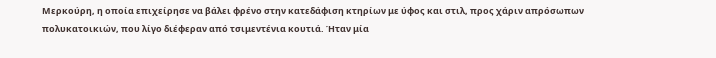Μερκούρη, η οποία επιχείρησε να βάλει φρένο στην κατεδάφιση κτηρίων με ύφος και στιλ, προς χάριν απρόσωπων πολυκατοικιών, που λίγο διέφεραν από τσιμεντένια κουτιά. Ήταν μία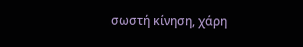σωστή κίνηση, χάρη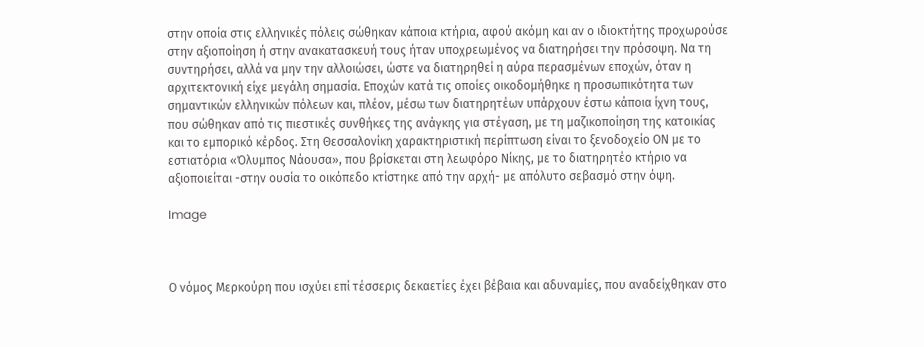στην οποία στις ελληνικές πόλεις σώθηκαν κάποια κτήρια, αφού ακόμη και αν ο ιδιοκτήτης προχωρούσε στην αξιοποίηση ή στην ανακατασκευή τους ήταν υποχρεωμένος να διατηρήσει την πρόσοψη. Να τη συντηρήσει, αλλά να μην την αλλοιώσει, ώστε να διατηρηθεί η αύρα περασμένων εποχών, όταν η αρχιτεκτονική είχε μεγάλη σημασία. Εποχών κατά τις οποίες οικοδομήθηκε η προσωπικότητα των σημαντικών ελληνικών πόλεων και, πλέον, μέσω των διατηρητέων υπάρχουν έστω κάποια ίχνη τους, που σώθηκαν από τις πιεστικές συνθήκες της ανάγκης για στέγαση, με τη μαζικοποίηση της κατοικίας και το εμπορικό κέρδος. Στη Θεσσαλονίκη χαρακτηριστική περίπτωση είναι το ξενοδοχείο ΟΝ με το εστιατόρια «Όλυμπος Νάουσα», που βρίσκεται στη λεωφόρο Νίκης, με το διατηρητέο κτήριο να αξιοποιείται -στην ουσία το οικόπεδο κτίστηκε από την αρχή- με απόλυτο σεβασμό στην όψη.

Image



Ο νόμος Μερκούρη που ισχύει επί τέσσερις δεκαετίες έχει βέβαια και αδυναμίες, που αναδείχθηκαν στο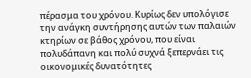πέρασμα του χρόνου. Κυρίως δεν υπολόγισε την ανάγκη συντήρησης αυτών των παλαιών κτηρίων σε βάθος χρόνου, που είναι πολυδάπανη και πολύ συχνά ξεπερνάει τις οικονομικές δυνατότητες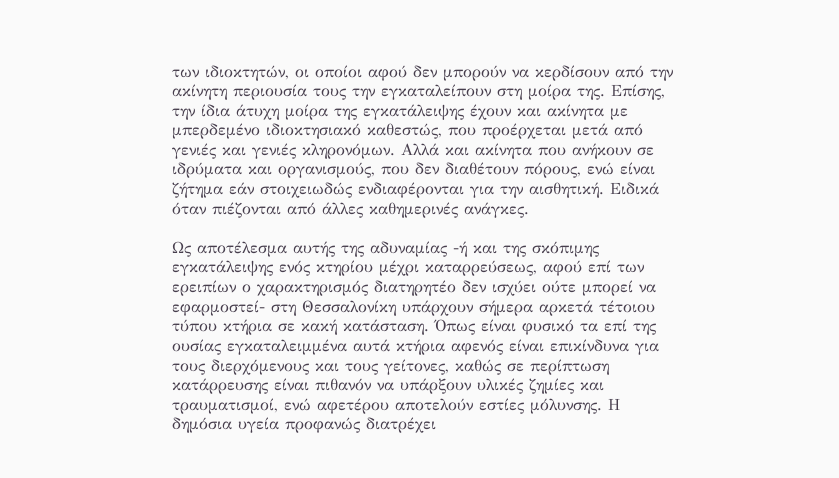των ιδιοκτητών, οι οποίοι αφού δεν μπορούν να κερδίσουν από την ακίνητη περιουσία τους την εγκαταλείπουν στη μοίρα της. Επίσης, την ίδια άτυχη μοίρα της εγκατάλειψης έχουν και ακίνητα με μπερδεμένο ιδιοκτησιακό καθεστώς, που προέρχεται μετά από γενιές και γενιές κληρονόμων. Αλλά και ακίνητα που ανήκουν σε ιδρύματα και οργανισμούς, που δεν διαθέτουν πόρους, ενώ είναι ζήτημα εάν στοιχειωδώς ενδιαφέρονται για την αισθητική. Ειδικά όταν πιέζονται από άλλες καθημερινές ανάγκες.

Ως αποτέλεσμα αυτής της αδυναμίας -ή και της σκόπιμης εγκατάλειψης ενός κτηρίου μέχρι καταρρεύσεως, αφού επί των ερειπίων ο χαρακτηρισμός διατηρητέο δεν ισχύει ούτε μπορεί να εφαρμοστεί- στη Θεσσαλονίκη υπάρχουν σήμερα αρκετά τέτοιου τύπου κτήρια σε κακή κατάσταση. Όπως είναι φυσικό τα επί της ουσίας εγκαταλειμμένα αυτά κτήρια αφενός είναι επικίνδυνα για τους διερχόμενους και τους γείτονες, καθώς σε περίπτωση κατάρρευσης είναι πιθανόν να υπάρξουν υλικές ζημίες και τραυματισμοί, ενώ αφετέρου αποτελούν εστίες μόλυνσης. Η δημόσια υγεία προφανώς διατρέχει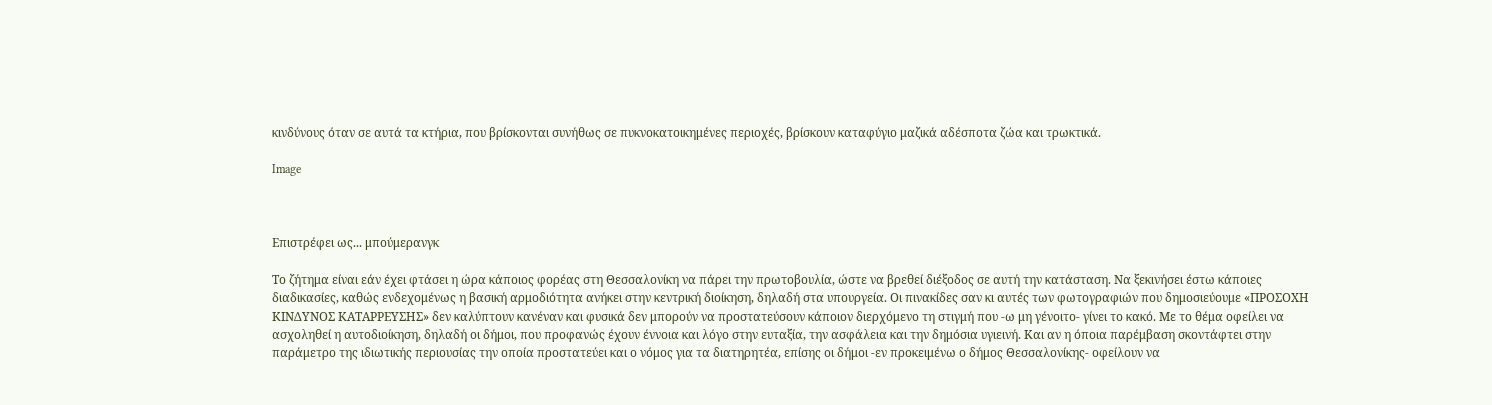κινδύνους όταν σε αυτά τα κτήρια, που βρίσκονται συνήθως σε πυκνοκατοικημένες περιοχές, βρίσκουν καταφύγιο μαζικά αδέσποτα ζώα και τρωκτικά.

Image



Επιστρέφει ως... μπούμερανγκ

Το ζήτημα είναι εάν έχει φτάσει η ώρα κάποιος φορέας στη Θεσσαλονίκη να πάρει την πρωτοβουλία, ώστε να βρεθεί διέξοδος σε αυτή την κατάσταση. Να ξεκινήσει έστω κάποιες διαδικασίες, καθώς ενδεχομένως η βασική αρμοδιότητα ανήκει στην κεντρική διοίκηση, δηλαδή στα υπουργεία. Οι πινακίδες σαν κι αυτές των φωτογραφιών που δημοσιεύουμε «ΠΡΟΣΟΧΗ ΚΙΝΔΥΝΟΣ ΚΑΤΑΡΡΕΥΣΗΣ» δεν καλύπτουν κανέναν και φυσικά δεν μπορούν να προστατεύσουν κάποιον διερχόμενο τη στιγμή που -ω μη γένοιτο- γίνει το κακό. Με το θέμα οφείλει να ασχοληθεί η αυτοδιοίκηση, δηλαδή οι δήμοι, που προφανώς έχουν έννοια και λόγο στην ευταξία, την ασφάλεια και την δημόσια υγιεινή. Και αν η όποια παρέμβαση σκοντάφτει στην παράμετρο της ιδιωτικής περιουσίας την οποία προστατεύει και ο νόμος για τα διατηρητέα, επίσης οι δήμοι -εν προκειμένω ο δήμος Θεσσαλονίκης- οφείλουν να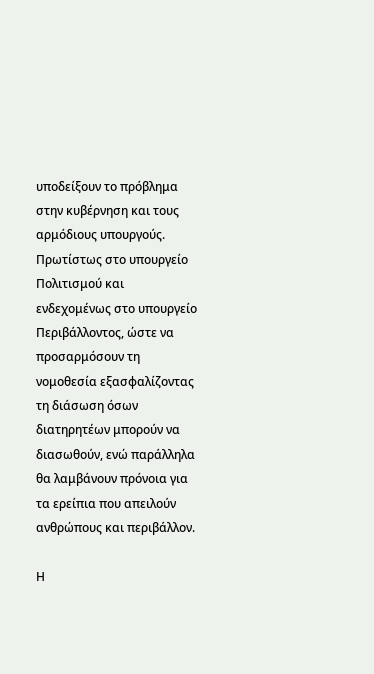υποδείξουν το πρόβλημα στην κυβέρνηση και τους αρμόδιους υπουργούς. Πρωτίστως στο υπουργείο Πολιτισμού και ενδεχομένως στο υπουργείο Περιβάλλοντος, ώστε να προσαρμόσουν τη νομοθεσία εξασφαλίζοντας τη διάσωση όσων διατηρητέων μπορούν να διασωθούν, ενώ παράλληλα θα λαμβάνουν πρόνοια για τα ερείπια που απειλούν ανθρώπους και περιβάλλον.

Η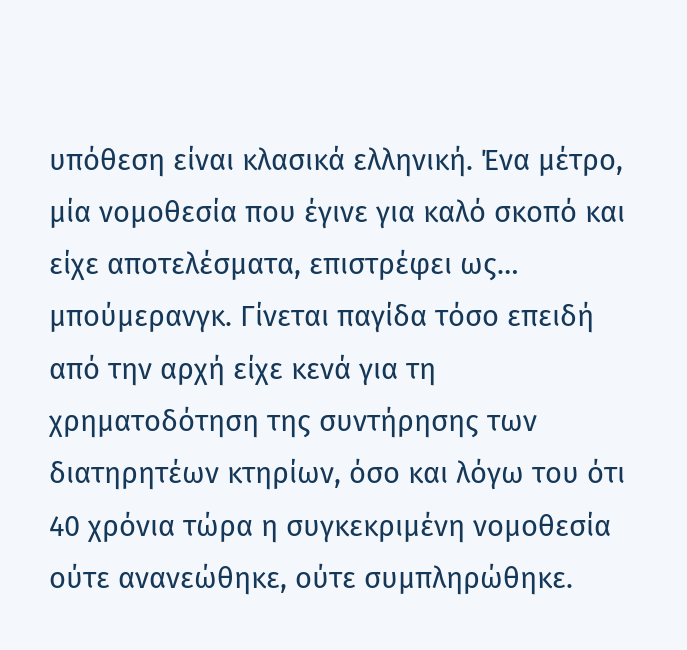υπόθεση είναι κλασικά ελληνική. Ένα μέτρο, μία νομοθεσία που έγινε για καλό σκοπό και είχε αποτελέσματα, επιστρέφει ως… μπούμερανγκ. Γίνεται παγίδα τόσο επειδή από την αρχή είχε κενά για τη χρηματοδότηση της συντήρησης των διατηρητέων κτηρίων, όσο και λόγω του ότι 40 χρόνια τώρα η συγκεκριμένη νομοθεσία ούτε ανανεώθηκε, ούτε συμπληρώθηκε.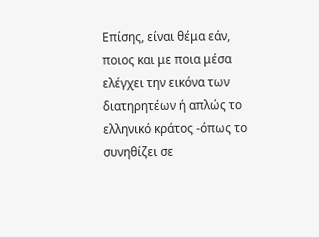Επίσης, είναι θέμα εάν, ποιος και με ποια μέσα ελέγχει την εικόνα των διατηρητέων ή απλώς το ελληνικό κράτος -όπως το συνηθίζει σε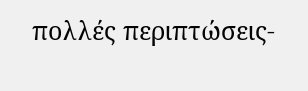πολλές περιπτώσεις-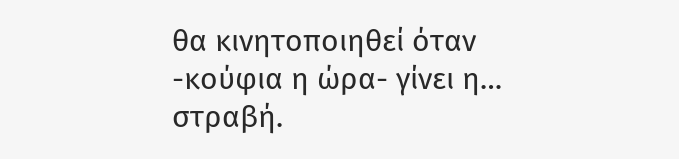θα κινητοποιηθεί όταν -κούφια η ώρα- γίνει η… στραβή.